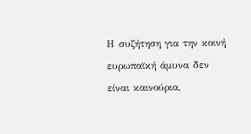Η συζήτηση για την κοινή ευρωπαϊκή άμυνα δεν είναι καινούρια,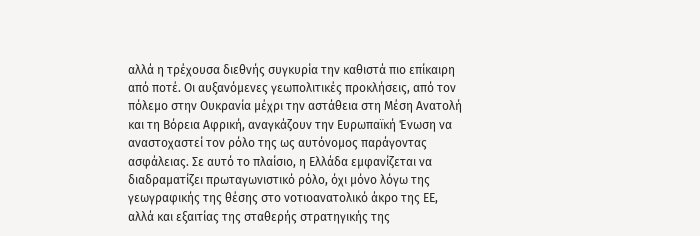αλλά η τρέχουσα διεθνής συγκυρία την καθιστά πιο επίκαιρη από ποτέ. Οι αυξανόμενες γεωπολιτικές προκλήσεις, από τον πόλεμο στην Ουκρανία μέχρι την αστάθεια στη Μέση Ανατολή και τη Βόρεια Αφρική, αναγκάζουν την Ευρωπαϊκή Ένωση να αναστοχαστεί τον ρόλο της ως αυτόνομος παράγοντας ασφάλειας. Σε αυτό το πλαίσιο, η Ελλάδα εμφανίζεται να διαδραματίζει πρωταγωνιστικό ρόλο, όχι μόνο λόγω της γεωγραφικής της θέσης στο νοτιοανατολικό άκρο της ΕΕ, αλλά και εξαιτίας της σταθερής στρατηγικής της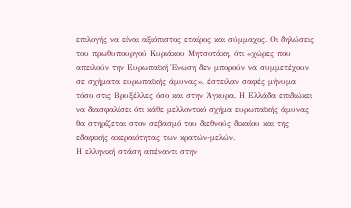επιλογής να είναι αξιόπιστος εταίρος και σύμμαχος. Οι δηλώσεις του πρωθυπουργού Κυριάκου Μητσοτάκη, ότι «χώρες που απειλούν την Ευρωπαϊκή Ένωση δεν μπορούν να συμμετέχουν σε σχήματα ευρωπαϊκής άμυνας», έστειλαν σαφές μήνυμα τόσο στις Βρυξέλλες όσο και στην Άγκυρα. Η Ελλάδα επιδιώκει να διασφαλίσει ότι κάθε μελλοντικό σχήμα ευρωπαϊκής άμυνας θα στηρίζεται στον σεβασμό του διεθνούς δικαίου και της εδαφικής ακεραιότητας των κρατών-μελών.
Η ελληνική στάση απέναντι στην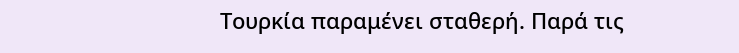Τουρκία παραμένει σταθερή. Παρά τις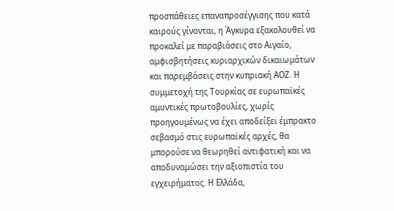προσπάθειες επαναπροσέγγισης που κατά καιρούς γίνονται, η Άγκυρα εξακολουθεί να προκαλεί με παραβιάσεις στο Αιγαίο, αμφισβητήσεις κυριαρχικών δικαιωμάτων και παρεμβάσεις στην κυπριακή ΑΟΖ. Η συμμετοχή της Τουρκίας σε ευρωπαϊκές αμυντικές πρωτοβουλίες, χωρίς προηγουμένως να έχει αποδείξει έμπρακτο σεβασμό στις ευρωπαϊκές αρχές, θα μπορούσε να θεωρηθεί αντιφατική και να αποδυναμώσει την αξιοπιστία του εγχειρήματος. Η Ελλάδα,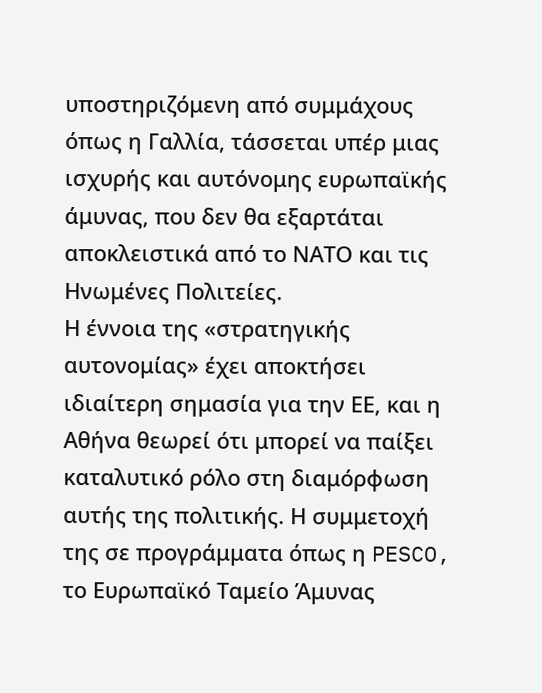υποστηριζόμενη από συμμάχους όπως η Γαλλία, τάσσεται υπέρ μιας ισχυρής και αυτόνομης ευρωπαϊκής άμυνας, που δεν θα εξαρτάται αποκλειστικά από το ΝΑΤΟ και τις Ηνωμένες Πολιτείες.
Η έννοια της «στρατηγικής αυτονομίας» έχει αποκτήσει ιδιαίτερη σημασία για την ΕΕ, και η Αθήνα θεωρεί ότι μπορεί να παίξει καταλυτικό ρόλο στη διαμόρφωση αυτής της πολιτικής. Η συμμετοχή της σε προγράμματα όπως η PESCO, το Ευρωπαϊκό Ταμείο Άμυνας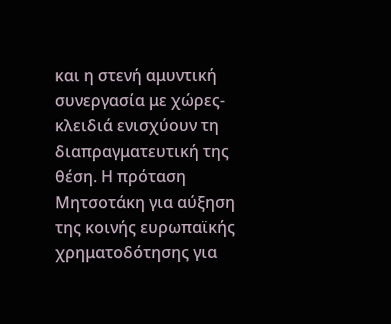και η στενή αμυντική συνεργασία με χώρες-κλειδιά ενισχύουν τη διαπραγματευτική της θέση. Η πρόταση Μητσοτάκη για αύξηση της κοινής ευρωπαϊκής χρηματοδότησης για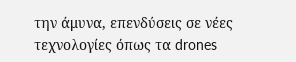την άμυνα, επενδύσεις σε νέες τεχνολογίες όπως τα drones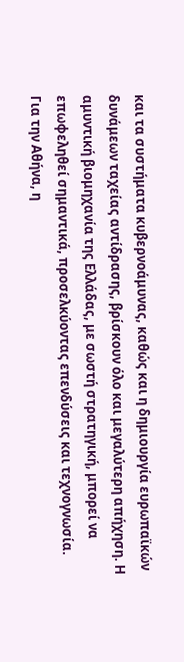και τα συστήματα κυβερνοάμυνας, καθώς και η δημιουργία ευρωπαϊκών δυνάμεων ταχείας αντίδρασης, βρίσκουν όλο και μεγαλύτερη απήχηση. Η αμυντική βιομηχανία της Ελλάδας, με σωστή στρατηγική, μπορεί να επωφεληθεί σημαντικά, προσελκύοντας επενδύσεις και τεχνογνωσία.
Για την Αθήνα, η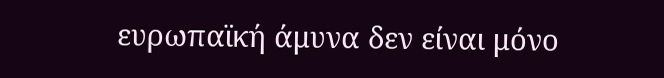ευρωπαϊκή άμυνα δεν είναι μόνο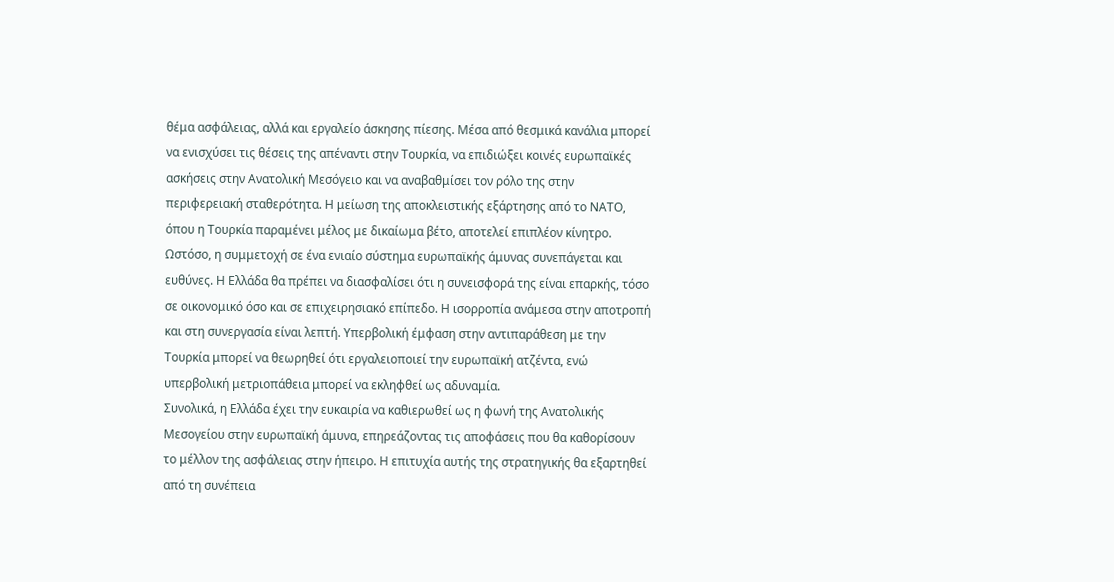θέμα ασφάλειας, αλλά και εργαλείο άσκησης πίεσης. Μέσα από θεσμικά κανάλια μπορεί να ενισχύσει τις θέσεις της απέναντι στην Τουρκία, να επιδιώξει κοινές ευρωπαϊκές ασκήσεις στην Ανατολική Μεσόγειο και να αναβαθμίσει τον ρόλο της στην περιφερειακή σταθερότητα. Η μείωση της αποκλειστικής εξάρτησης από το ΝΑΤΟ, όπου η Τουρκία παραμένει μέλος με δικαίωμα βέτο, αποτελεί επιπλέον κίνητρο.
Ωστόσο, η συμμετοχή σε ένα ενιαίο σύστημα ευρωπαϊκής άμυνας συνεπάγεται και ευθύνες. Η Ελλάδα θα πρέπει να διασφαλίσει ότι η συνεισφορά της είναι επαρκής, τόσο σε οικονομικό όσο και σε επιχειρησιακό επίπεδο. Η ισορροπία ανάμεσα στην αποτροπή και στη συνεργασία είναι λεπτή. Υπερβολική έμφαση στην αντιπαράθεση με την Τουρκία μπορεί να θεωρηθεί ότι εργαλειοποιεί την ευρωπαϊκή ατζέντα, ενώ υπερβολική μετριοπάθεια μπορεί να εκληφθεί ως αδυναμία.
Συνολικά, η Ελλάδα έχει την ευκαιρία να καθιερωθεί ως η φωνή της Ανατολικής Μεσογείου στην ευρωπαϊκή άμυνα, επηρεάζοντας τις αποφάσεις που θα καθορίσουν το μέλλον της ασφάλειας στην ήπειρο. Η επιτυχία αυτής της στρατηγικής θα εξαρτηθεί από τη συνέπεια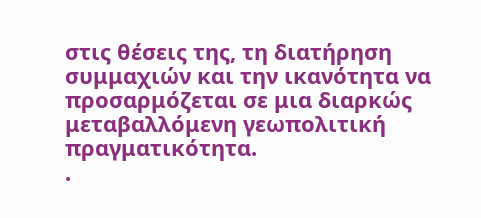στις θέσεις της, τη διατήρηση συμμαχιών και την ικανότητα να προσαρμόζεται σε μια διαρκώς μεταβαλλόμενη γεωπολιτική πραγματικότητα.
.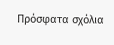Πρόσφατα σχόλια